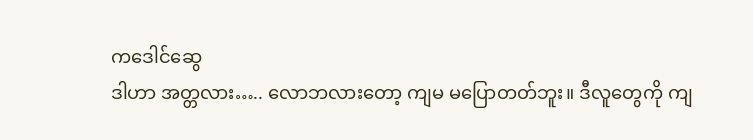ကဒေါင်ဆွေ
ဒါဟာ အတ္တလား….. လောဘလားတော့ ကျမ မပြောတတ်ဘူး။ ဒီလူတွေကို ကျ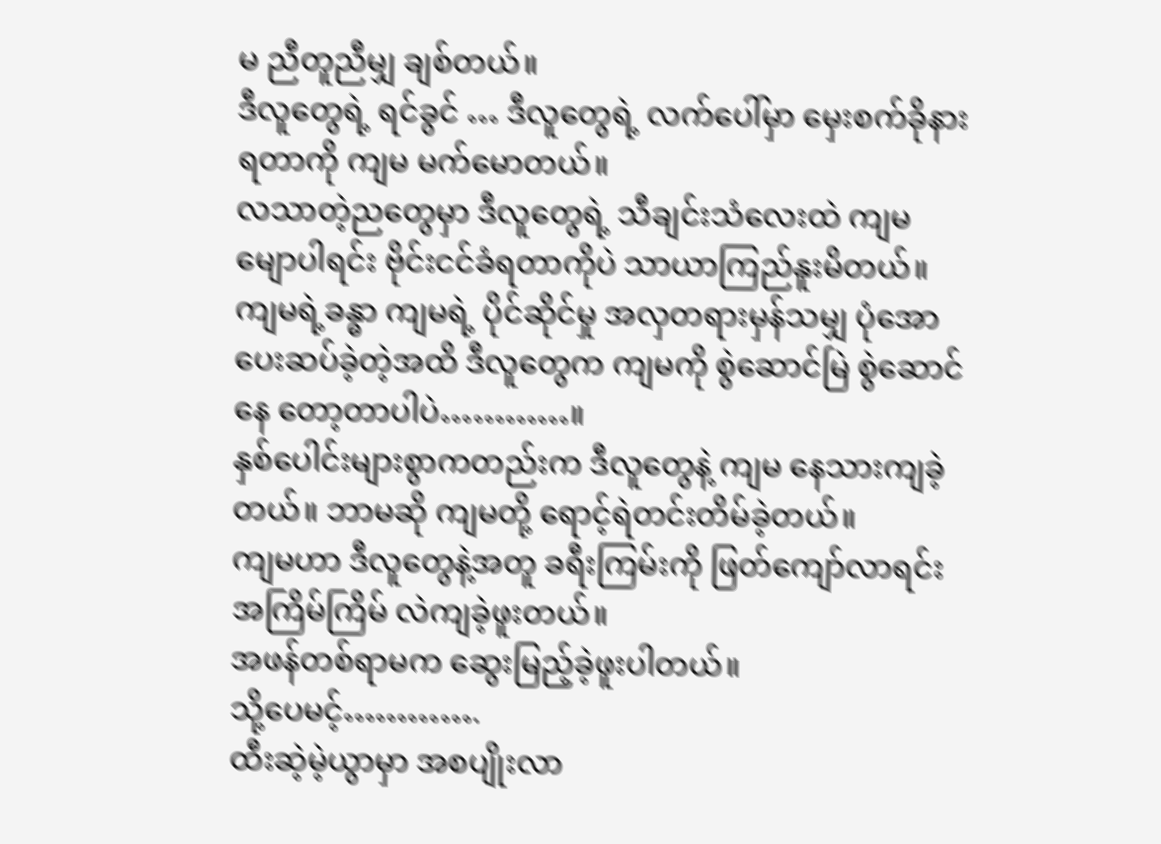မ ညီတူညီမျှ ချစ်တယ်။
ဒီလူတွေရဲ့ ရင်ခွင် … ဒီလူတွေရဲ့ လက်ပေါ်မှာ မှေးစက်ခိုနားရတာကို ကျမ မက်မောတယ်။
လသာတဲ့ညတွေမှာ ဒီလူတွေရဲ့ သီချင်းသံလေးထဲ ကျမ မျောပါရင်း ဗိုင်းငင်ခံရတာကိုပဲ သာယာကြည်နူးမိတယ်။
ကျမရဲ့ခန္ဓာ ကျမရဲ့ ပိုင်ဆိုင်မှု အလှတရားမှန်သမျှ ပုံအော ပေးဆပ်ခဲ့တဲ့အထိ ဒီလူတွေက ကျမကို စွဲဆောင်မြဲ စွဲဆောင်နေ တော့တာပါပဲ…………။
နှစ်ပေါင်းများစွာကတည်းက ဒီလူတွေနဲ့ ကျမ နေသားကျခဲ့တယ်။ ဘာမဆို ကျမတို့ ရောင့်ရဲတင်းတိမ်ခဲ့တယ်။
ကျမဟာ ဒီလူတွေနဲ့အတူ ခရီးကြမ်းကို ဖြတ်ကျော်လာရင်း အကြိမ်ကြိမ် လဲကျခဲ့ဖူးတယ်။
အဖန်တစ်ရာမက ဆွေးမြည့်ခဲ့ဖူးပါတယ်။
သို့ပေမင့်………….
ထီးဆဲ့မဲ့ယွာမှာ အစပျိုးလာ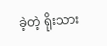ခဲ့တဲ့ ရိုးသား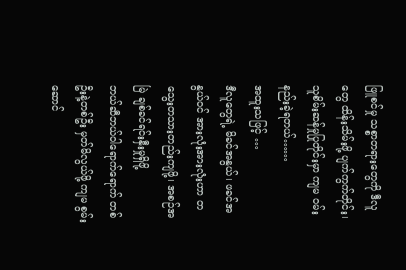ဖြူစင်မှု သစ္စာတရားတွေကို ဒီလူတွေ ထိန်းသိမ်းဖို့ ပျက်ကွက်တိုင်း၊ သူစိမ်းဆန်မှုပြုတိုင်းမှာ ကျမ ဝမ်းနည်းခဲ့ရတယ်……
အထူးသဖြင့် …
ဒီလူတွေရဲ့ မိခင်အနွယ်၊ ဖခင်အနွယ်ဝင် အားလုံးအားလုံးဟာ တသွေးတသားတည်းကျဖို့၊ အစဉ်အမြဲ ချစ်ခင်ရင်းနှီးမှုရှိဖို့
ဘယ်ဆီဘယ်ဝါရောက်ရောက် တစ်ဦးနဲ့တစ်ဦး မှတ်မိလွယ်ဖို့ ကျမ စွမ်းဆောင်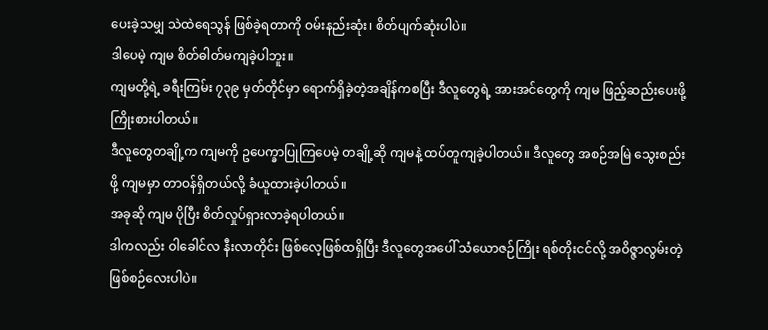ပေးခဲ့သမျှ သဲထဲရေသွန် ဖြစ်ခဲ့ရတာကို ဝမ်းနည်းဆုံး၊ စိတ်ပျက်ဆုံးပါပဲ။
ဒါပေမဲ့ ကျမ စိတ်ဓါတ်မကျခဲ့ပါဘူး။
ကျမတို့ရဲ့ ခရီးကြမ်း ၇၃၉ မှတ်တိုင်မှာ ရောက်ရှိခဲ့တဲ့အချိန်ကစပြီး ဒီလူတွေရဲ့ အားအင်တွေကို ကျမ ဖြည့်ဆည်းပေးဖို့ ကြိုးစားပါတယ်။
ဒီလူတွေတချို့က ကျမကို ဥပေက္ခာပြုကြပေမဲ့ တချို့ဆို ကျမနဲ့ ထပ်တူကျခဲ့ပါတယ်။ ဒီလူတွေ အစဉ်အမြဲ သွေးစည်းဖို့ ကျမမှာ တာဝန်ရှိတယ်လို့ ခံယူထားခဲ့ပါတယ်။
အခုဆို ကျမ ပိုပြီး စိတ်လှုပ်ရှားလာခဲ့ရပါတယ်။
ဒါကလည်း ဝါခေါင်လ နီးလာတိုင်း ဖြစ်လေ့ဖြစ်ထရှိပြီး ဒီလူတွေအပေါ် သံယောဇဉ်ကြိုး ရစ်တိုးငင်လို့ အဝိဇ္ဇာလွမ်းတဲ့
ဖြစ်စဉ်လေးပါပဲ။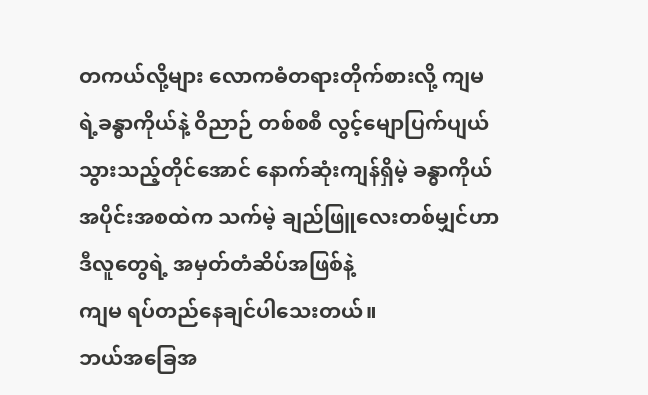တကယ်လို့များ လောကဓံတရားတိုက်စားလို့ ကျမရဲ့ခန္ဓာကိုယ်နဲ့ ဝိညာဉ် တစ်စစီ လွင့်မျောပြက်ပျယ်သွားသည့်တိုင်အောင် နောက်ဆုံးကျန်ရှိမဲ့ ခန္ဓာကိုယ်အပိုင်းအစထဲက သက်မဲ့ ချည်ဖြူလေးတစ်မျှင်ဟာ ဒီလူတွေရဲ့ အမှတ်တံဆိပ်အဖြစ်နဲ့
ကျမ ရပ်တည်နေချင်ပါသေးတယ်။
ဘယ်အခြေအ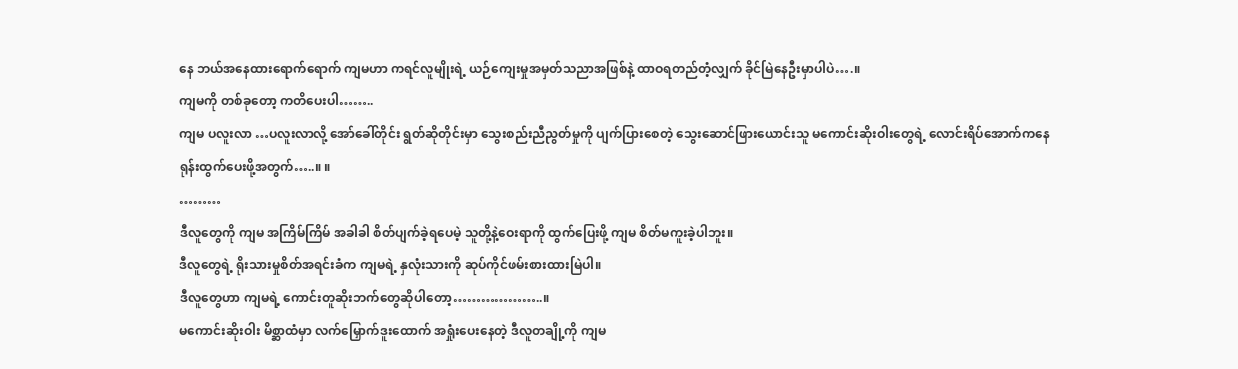နေ ဘယ်အနေထားရောက်ရောက် ကျမဟာ ကရင်လူမျိုးရဲ့ ယဉ်ကျေးမှုအမှတ်သညာအဖြစ်နဲ့ ထာဝရတည်တံ့လျှက် ခိုင်မြဲနေဦးမှာပါပဲ….။
ကျမကို တစ်ခုတော့ ကတိပေးပါ……..
ကျမ ပလူးလာ …ပလူးလာလို့ အော်ခေါ်တိုင်း ရွတ်ဆိုတိုင်းမှာ သွေးစည်းညီညွတ်မှုကို ပျက်ပြားစေတဲ့ သွေးဆောင်ဖြားယောင်းသူ မကောင်းဆိုးဝါးတွေရဲ့ လောင်းရိပ်အောက်ကနေ ရုန်းထွက်ပေးဖို့အတွက်…..။ ။
………
ဒီလူတွေကို ကျမ အကြိမ်ကြိမ် အခါခါ စိတ်ပျက်ခဲ့ရပေမဲ့ သူတို့နဲ့ဝေးရာကို ထွက်ပြေးဖို့ ကျမ စိတ်မကူးခဲ့ပါဘူး။
ဒီလူတွေရဲ့ ရိုးသားမှုစိတ်အရင်းခံက ကျမရဲ့ နှလုံးသားကို ဆုပ်ကိုင်ဖမ်းစားထားမြဲပါ။
ဒီလူတွေဟာ ကျမရဲ့ ကောင်းတူဆိုးဘက်တွေဆိုပါတော့………………..။
မကောင်းဆိုးဝါး မိစ္ဆာထံမှာ လက်မြှောက်ဒူးထောက် အရှုံးပေးနေတဲ့ ဒီလူတချို့ကို ကျမ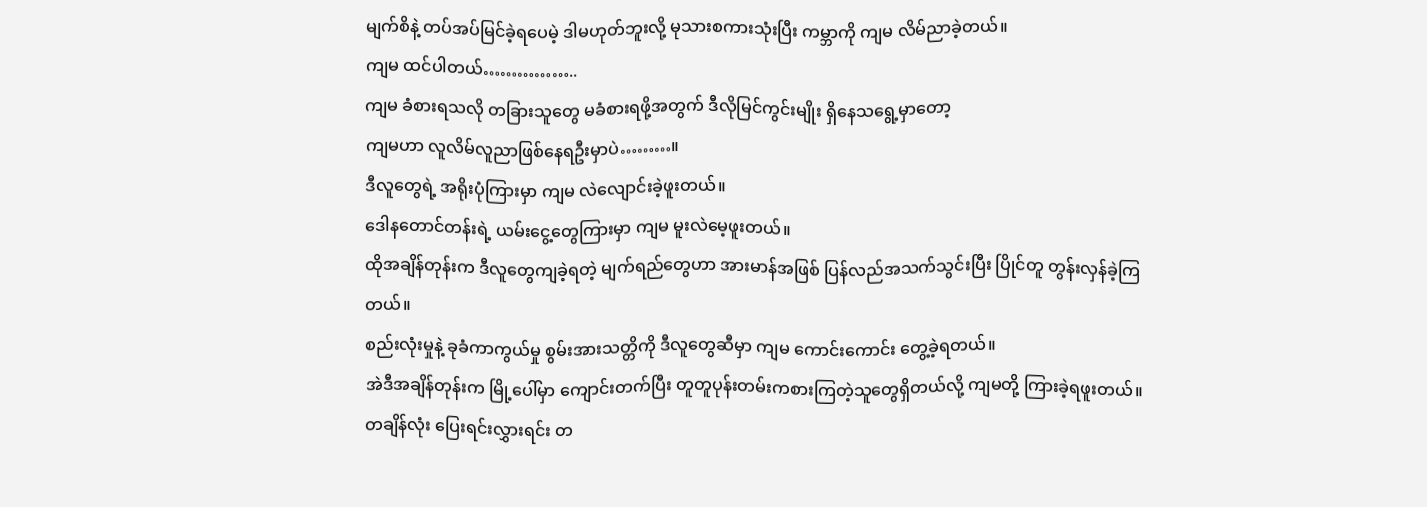မျက်စိနဲ့ တပ်အပ်မြင်ခဲ့ရပေမဲ့ ဒါမဟုတ်ဘူးလို့ မုသားစကားသုံးပြီး ကမ္ဘာကို ကျမ လိမ်ညာခဲ့တယ်။
ကျမ ထင်ပါတယ်……………..
ကျမ ခံစားရသလို တခြားသူတွေ မခံစားရဖို့အတွက် ဒီလိုမြင်ကွင်းမျိုး ရှိနေသရွေ့မှာတော့
ကျမဟာ လူလိမ်လူညာဖြစ်နေရဦးမှာပဲ………။
ဒီလူတွေရဲ့ အရိုးပုံကြားမှာ ကျမ လဲလျောင်းခဲ့ဖူးတယ်။
ဒေါနတောင်တန်းရဲ့ ယမ်းငွေ့တွေကြားမှာ ကျမ မူးလဲမေ့ဖူးတယ်။
ထိုအချိန်တုန်းက ဒီလူတွေကျခဲ့ရတဲ့ မျက်ရည်တွေဟာ အားမာန်အဖြစ် ပြန်လည်အသက်သွင်းပြီး ပြိုင်တူ တွန်းလှန်ခဲ့ကြတယ်။
စည်းလုံးမှုနဲ့ ခုခံကာကွယ်မှု စွမ်းအားသတ္တိကို ဒီလူတွေဆီမှာ ကျမ ကောင်းကောင်း တွေ့ခဲ့ရတယ်။
အဲဒီအချိန်တုန်းက မြို့ပေါ်မှာ ကျောင်းတက်ပြီး တူတူပုန်းတမ်းကစားကြတဲ့သူတွေရှိတယ်လို့ ကျမတို့ ကြားခဲ့ရဖူးတယ်။
တချိန်လုံး ပြေးရင်းလွှားရင်း တ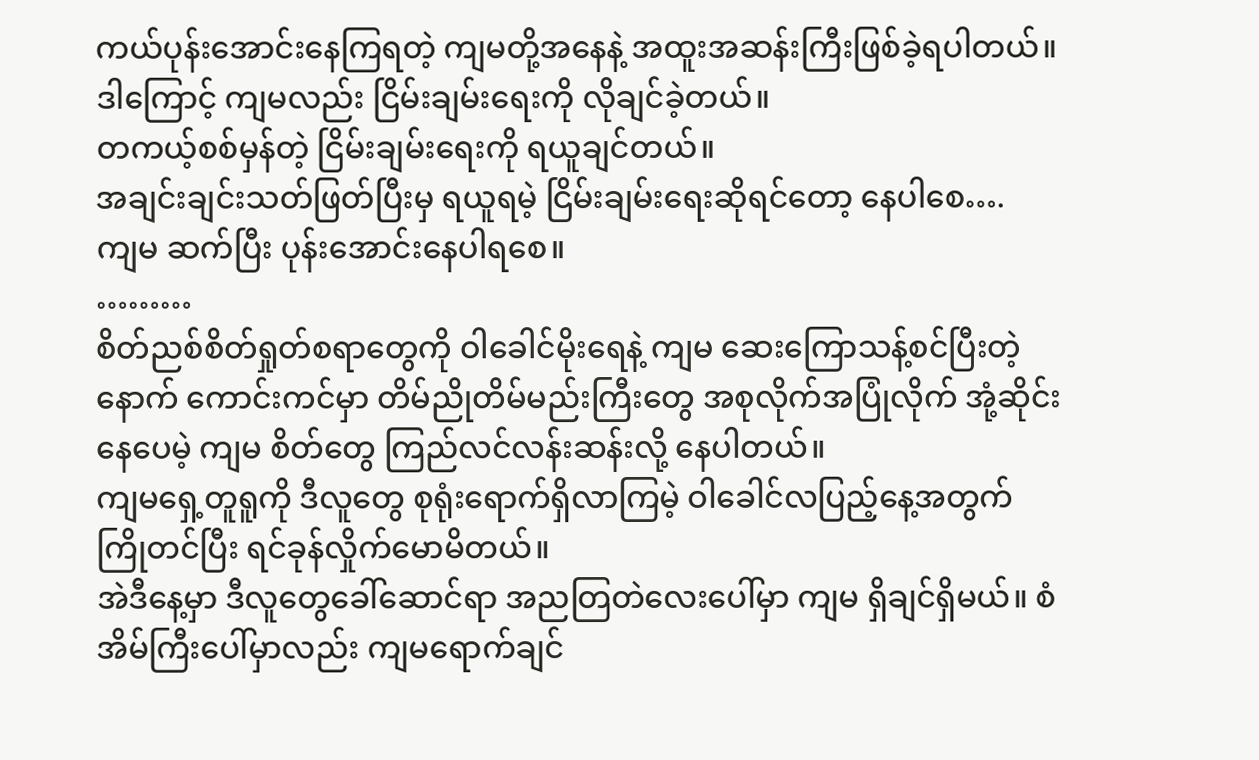ကယ်ပုန်းအောင်းနေကြရတဲ့ ကျမတို့အနေနဲ့ အထူးအဆန်းကြီးဖြစ်ခဲ့ရပါတယ်။
ဒါကြောင့် ကျမလည်း ငြိမ်းချမ်းရေးကို လိုချင်ခဲ့တယ်။
တကယ့်စစ်မှန်တဲ့ ငြိမ်းချမ်းရေးကို ရယူချင်တယ်။
အချင်းချင်းသတ်ဖြတ်ပြီးမှ ရယူရမဲ့ ငြိမ်းချမ်းရေးဆိုရင်တော့ နေပါစေ….
ကျမ ဆက်ပြီး ပုန်းအောင်းနေပါရစေ။
………
စိတ်ညစ်စိတ်ရှုတ်စရာတွေကို ဝါခေါင်မိုးရေနဲ့ ကျမ ဆေးကြောသန့်စင်ပြီးတဲ့နောက် ကောင်းကင်မှာ တိမ်ညိုတိမ်မည်းကြီးတွေ အစုလိုက်အပြုံလိုက် အုံ့ဆိုင်းနေပေမဲ့ ကျမ စိတ်တွေ ကြည်လင်လန်းဆန်းလို့ နေပါတယ်။
ကျမရှေ့တူရူကို ဒီလူတွေ စုရုံးရောက်ရှိလာကြမဲ့ ဝါခေါင်လပြည့်နေ့အတွက် ကြိုတင်ပြီး ရင်ခုန်လှိုက်မောမိတယ်။
အဲဒီနေ့မှာ ဒီလူတွေခေါ်ဆောင်ရာ အညတြတဲလေးပေါ်မှာ ကျမ ရှိချင်ရှိမယ်။ စံအိမ်ကြီးပေါ်မှာလည်း ကျမရောက်ချင်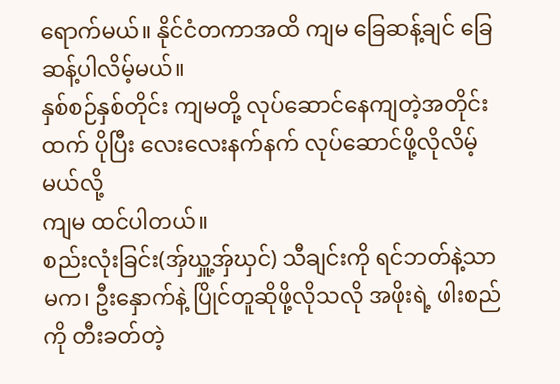ရောက်မယ်။ နိုင်ငံတကာအထိ ကျမ ခြေဆန့်ချင် ခြေဆန့်ပါလိမ့်မယ်။
နှစ်စဉ်နှစ်တိုင်း ကျမတို့ လုပ်ဆောင်နေကျတဲ့အတိုင်းထက် ပိုပြီး လေးလေးနက်နက် လုပ်ဆောင်ဖို့လိုလိမ့်မယ်လို့
ကျမ ထင်ပါတယ်။
စည်းလုံးခြင်း(အှ်ဃှူ့အှ်ဃှင်) သီချင်းကို ရင်ဘတ်နဲ့သာမက၊ ဦးနှောက်နဲ့ ပြိုင်တူဆိုဖို့လိုသလို အဖိုးရဲ့ ဖါးစည်ကို တီးခတ်တဲ့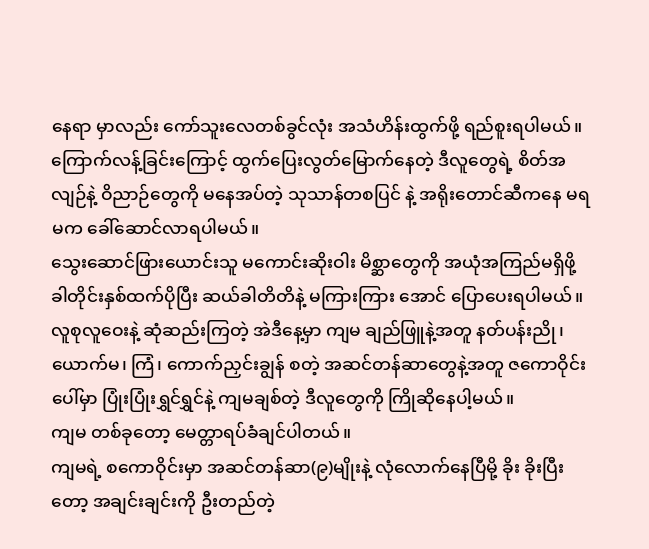နေရာ မှာလည်း ကော်သူးလေတစ်ခွင်လုံး အသံဟိန်းထွက်ဖို့ ရည်စူးရပါမယ်။
ကြောက်လန့်ခြင်းကြောင့် ထွက်ပြေးလွတ်မြောက်နေတဲ့ ဒီလူတွေရဲ့ စိတ်အလျဉ်နဲ့ ဝိညာဉ်တွေကို မနေအပ်တဲ့ သုသာန်တစပြင် နဲ့ အရိုးတောင်ဆီကနေ မရမက ခေါ်ဆောင်လာရပါမယ်။
သွေးဆောင်ဖြားယောင်းသူ မကောင်းဆိုးဝါး မိစ္ဆာတွေကို အယုံအကြည်မရှိဖို့ ခါတိုင်းနှစ်ထက်ပိုပြီး ဆယ်ခါတိတိနဲ့ မကြားကြား အောင် ပြောပေးရပါမယ်။
လူစုလူဝေးနဲ့ ဆုံဆည်းကြတဲ့ အဲဒီနေ့မှာ ကျမ ချည်ဖြူနဲ့အတူ နတ်ပန်းညို၊ ယောက်မ၊ ကြံ၊ ကောက်ညှင်းချွန် စတဲ့ အဆင်တန်ဆာတွေနဲ့အတူ ဇကောဝိုင်းပေါ်မှာ ပြုံးပြုံးရွှင်ရွှင်နဲ့ ကျမချစ်တဲ့ ဒီလူတွေကို ကြိုဆိုနေပါ့မယ်။
ကျမ တစ်ခုတော့ မေတ္တာရပ်ခံချင်ပါတယ်။
ကျမရဲ့ စကောဝိုင်းမှာ အဆင်တန်ဆာ(၉)မျိုးနဲ့ လုံလောက်နေပြီမို့ ခိုး ခိုးပြီးတော့ အချင်းချင်းကို ဦးတည်တဲ့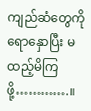ကျည်ဆံတွေကို ရောနှောပြီး မထည့်မိကြဖို့………….။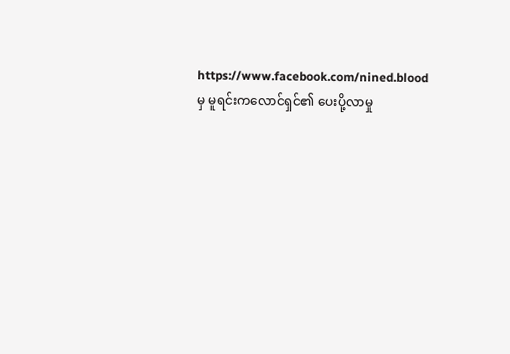https://www.facebook.com/nined.blood မှ မူရင်းကလောင်ရှင်၏ ပေးပို့လာမှု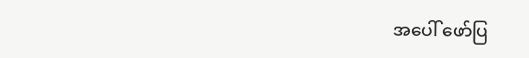အပေါ် ဖော်ပြ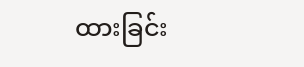ထားခြင်း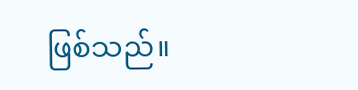ဖြစ်သည်။